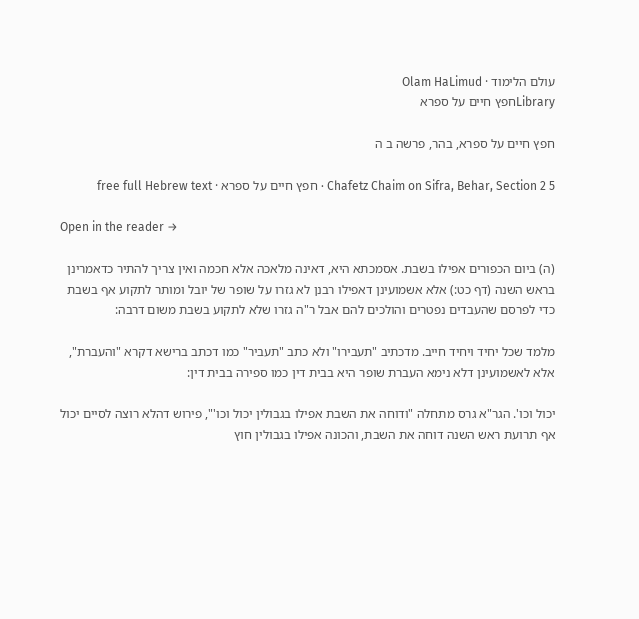עולם הלימוד · Olam HaLimud
Libraryחפץ חיים על ספרא

חפץ חיים על ספרא, בהר, פרשה ב ה

Chafetz Chaim on Sifra, Behar, Section 2 5 · חפץ חיים על ספרא · free full Hebrew text

Open in the reader →

(ה) ביום הכפורים אפילו בשבת. אסמכתא היא, דאינה מלאכה אלא חכמה ואין צריך להתיר כדאמרינן בראש השנה (דף כט:) אלא אשמועינן דאפילו רבנן לא גזרו על שופר של יובל ומותר לתקוע אף בשבת כדי לפרסם שהעבדים נפטרים והולכים להם אבל ר"ה גזרו שלא לתקוע בשבת משום דרבה:

מלמד שכל יחיד ויחיד חייב. מדכתיב "תעבירו" ולא כתב "תעביר" כמו דכתב ברישא דקרא "והעברת", אלא לאשמועינן דלא נימא העברת שופר היא בבית דין כמו ספירה בבית דין:

יכול וכו'. הגר"א גרס מתחלה "ודוחה את השבת אפילו בגבולין יכול וכו'", פירוש דהלא רוצה לסיים יכול אף תרועת ראש השנה דוחה את השבת, והכונה אפילו בגבולין חוץ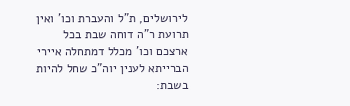לירושלים, ת"ל והעברת וכו' ואין תרועת ר"ה דוחה שבת בכל ארצכם וכו' מכלל דמתחלה איירי הברייתא לענין יוה"כ שחל להיות בשבת: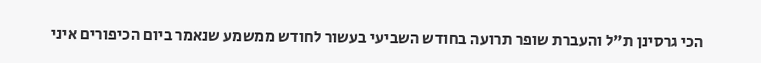הכי גרסינן ת"ל והעברת שופר תרועה בחודש השביעי בעשור לחודש ממשמע שנאמר ביום הכיפורים איני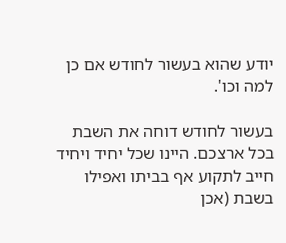יודע שהוא בעשור לחודש אם כן למה וכו'.

בעשור לחודש דוחה את השבת בכל ארצכם. היינו שכל יחיד ויחיד חייב לתקוע אף בביתו ואפילו בשבת (אכן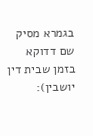בגמרא מסיק שם דדוקא בזמן שבית דין יושבין):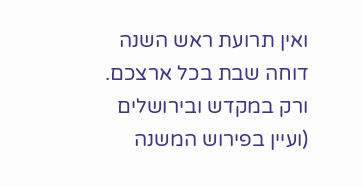ואין תרועת ראש השנה דוחה שבת בכל ארצכם. ורק במקדש ובירושלים (ועיין בפירוש המשנה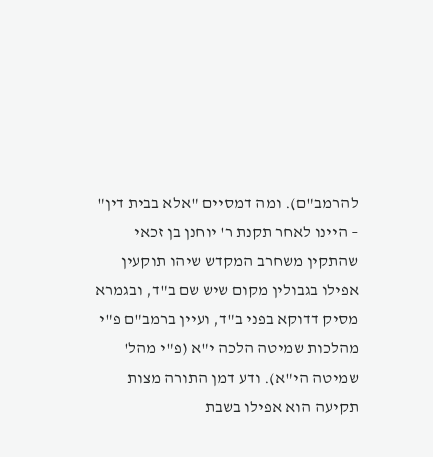להרמב"ם). ומה דמסיים "אלא בבית דין" – היינו לאחר תקנת ר' יוחנן בן זכאי שהתקין משחרב המקדש שיהו תוקעין אפילו בגבולין מקום שיש שם ב"ד, ובגמרא מסיק דדוקא בפני ב"ד, ועיין ברמב"ם פ"י מהלכות שמיטה הלכה י"א (פ"י מהל' שמיטה הי"א). ודע דמן התורה מצות תקיעה הוא אפילו בשבת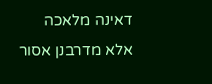דאינה מלאכה אלא מדרבנן אסור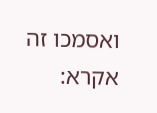ואסמכו זה אקרא: